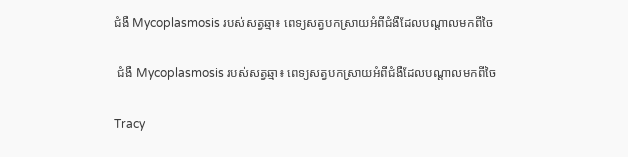ជំងឺ Mycoplasmosis របស់សត្វឆ្មា៖ ពេទ្យសត្វបកស្រាយអំពីជំងឺដែលបណ្តាលមកពីចៃ

 ជំងឺ Mycoplasmosis របស់សត្វឆ្មា៖ ពេទ្យសត្វបកស្រាយអំពីជំងឺដែលបណ្តាលមកពីចៃ

Tracy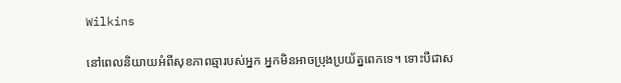Wilkins

នៅពេលនិយាយអំពីសុខភាពឆ្មារបស់អ្នក អ្នកមិនអាចប្រុងប្រយ័ត្នពេកទេ។ ទោះបីជាស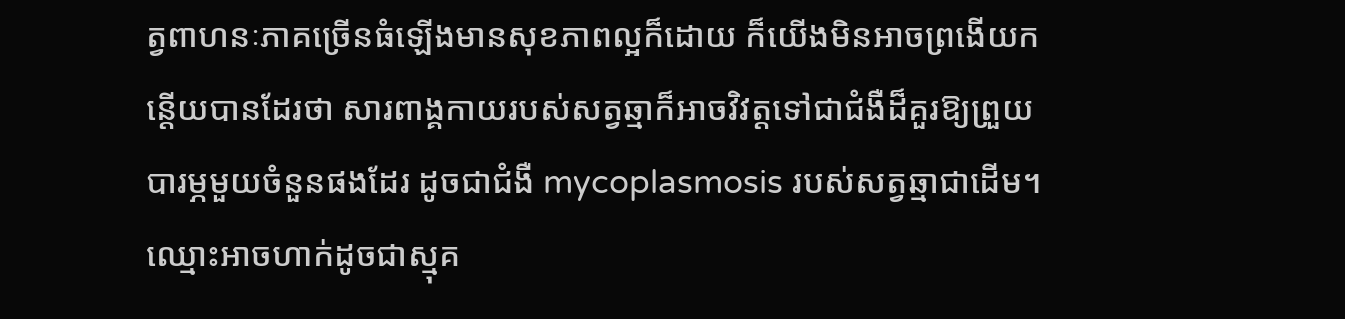ត្វពាហនៈភាគច្រើនធំឡើងមានសុខភាពល្អក៏ដោយ ក៏យើងមិនអាចព្រងើយកន្តើយបានដែរថា សារពាង្គកាយរបស់សត្វឆ្មាក៏អាចវិវត្តទៅជាជំងឺដ៏គួរឱ្យព្រួយបារម្ភមួយចំនួនផងដែរ ដូចជាជំងឺ mycoplasmosis របស់សត្វឆ្មាជាដើម។ ឈ្មោះអាចហាក់ដូចជាស្មុគ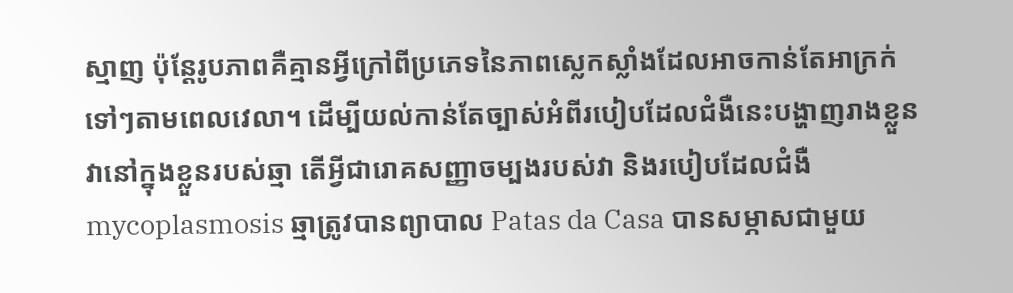ស្មាញ ប៉ុន្តែរូបភាពគឺគ្មានអ្វីក្រៅពីប្រភេទនៃភាពស្លេកស្លាំងដែលអាចកាន់តែអាក្រក់ទៅៗតាមពេលវេលា។ ដើម្បីយល់កាន់តែច្បាស់អំពីរបៀបដែលជំងឺនេះបង្ហាញរាងខ្លួនវានៅក្នុងខ្លួនរបស់ឆ្មា តើអ្វីជារោគសញ្ញាចម្បងរបស់វា និងរបៀបដែលជំងឺ mycoplasmosis ឆ្មាត្រូវបានព្យាបាល Patas da Casa បានសម្ភាសជាមួយ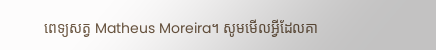ពេទ្យសត្វ Matheus Moreira។ សូមមើលអ្វីដែលគា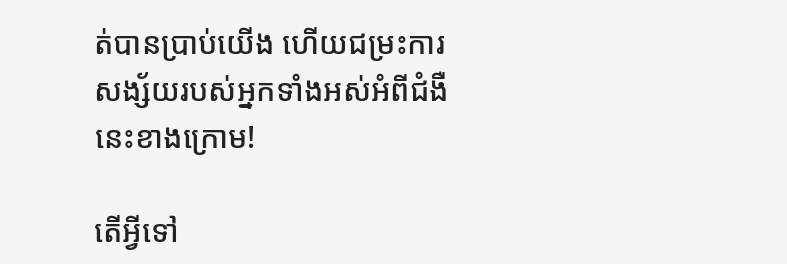ត់បានប្រាប់យើង ហើយជម្រះការសង្ស័យរបស់អ្នកទាំងអស់អំពីជំងឺនេះខាងក្រោម!

តើអ្វីទៅ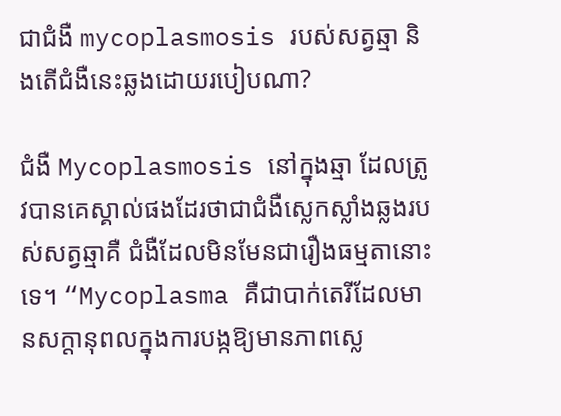ជាជំងឺ mycoplasmosis របស់សត្វឆ្មា និងតើជំងឺនេះឆ្លងដោយរបៀបណា?

ជំងឺ Mycoplasmosis នៅក្នុងឆ្មា ដែលត្រូវបានគេស្គាល់ផងដែរថាជាជំងឺស្លេកស្លាំងឆ្លងរបស់សត្វឆ្មាគឺ ជំងឺដែលមិនមែនជារឿងធម្មតានោះទេ។ “Mycoplasma គឺជាបាក់តេរីដែលមានសក្តានុពលក្នុងការបង្កឱ្យមានភាពស្លេ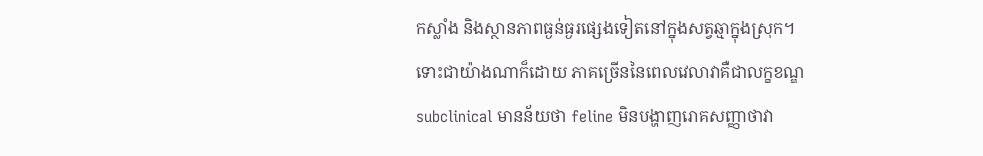កស្លាំង និងស្ថានភាពធ្ងន់ធ្ងរផ្សេងទៀតនៅក្នុងសត្វឆ្មាក្នុងស្រុក។ ទោះជាយ៉ាងណាក៏ដោយ ភាគច្រើននៃពេលវេលាវាគឺជាលក្ខខណ្ឌ subclinical មានន័យថា feline មិនបង្ហាញរោគសញ្ញាថាវា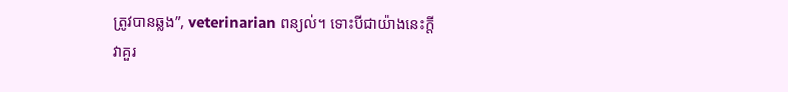ត្រូវបានឆ្លង”, veterinarian ពន្យល់។ ទោះបីជាយ៉ាងនេះក្តី វាគួរ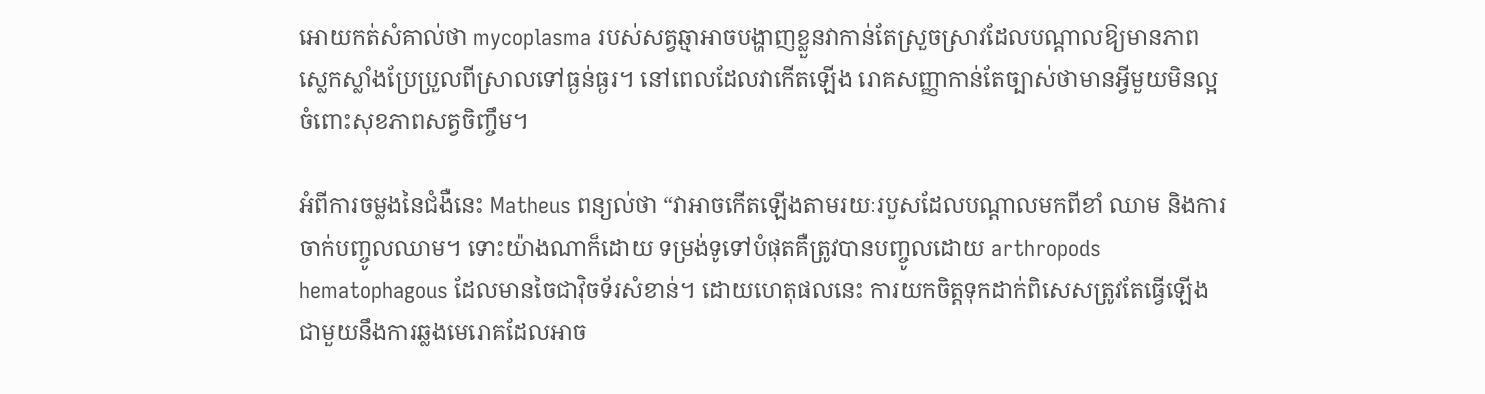អោយកត់សំគាល់ថា mycoplasma របស់សត្វឆ្មាអាចបង្ហាញខ្លួនវាកាន់តែស្រួចស្រាវដែលបណ្តាលឱ្យមានភាពស្លេកស្លាំងប្រែប្រួលពីស្រាលទៅធ្ងន់ធ្ងរ។ នៅពេលដែលវាកើតឡើង រោគសញ្ញាកាន់តែច្បាស់ថាមានអ្វីមួយមិនល្អចំពោះសុខភាពសត្វចិញ្ចឹម។

អំពីការចម្លងនៃជំងឺនេះ Matheus ពន្យល់ថា “វាអាចកើតឡើងតាមរយៈរបួសដែលបណ្តាលមកពីខាំ ឈាម និងការចាក់បញ្ចូលឈាម។ ទោះយ៉ាងណាក៏ដោយ ទម្រង់ទូទៅបំផុតគឺត្រូវបានបញ្ចូលដោយ arthropods hematophagous ដែលមានចៃជាវ៉ិចទ័រសំខាន់។ ដោយហេតុផលនេះ ការយកចិត្តទុកដាក់ពិសេសត្រូវតែធ្វើឡើងជាមួយនឹងការឆ្លងមេរោគដែលអាច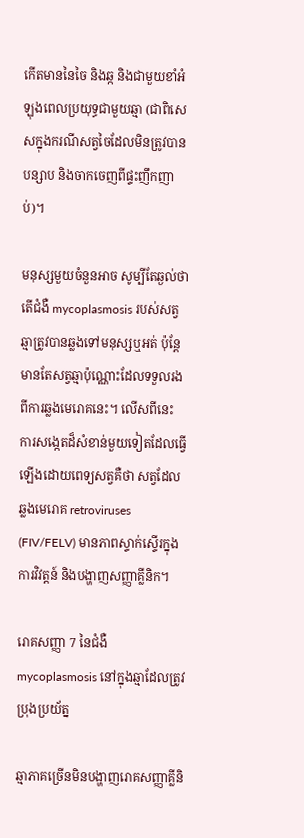កើតមាននៃចៃ និងឆ្ក និងជាមួយខាំអំឡុងពេលប្រយុទ្ធជាមួយឆ្មា (ជាពិសេសក្នុងករណីសត្វចៃដែលមិនត្រូវបានបន្សាប និងចាកចេញពីផ្ទះញឹកញាប់)។

មនុស្សមួយចំនួនអាច សូម្បីតែឆ្ងល់ថាតើជំងឺ mycoplasmosis របស់សត្វឆ្មាត្រូវបានឆ្លងទៅមនុស្សឬអត់ ប៉ុន្តែមានតែសត្វឆ្មាប៉ុណ្ណោះដែលទទួលរងពីការឆ្លងមេរោគនេះ។ លើសពីនេះ ការសង្កេតដ៏សំខាន់មួយទៀតដែលធ្វើឡើងដោយពេទ្យសត្វគឺថា សត្វដែលឆ្លងមេរោគ retroviruses (FIV/FELV) មានភាពស្ទាក់ស្ទើរក្នុងការវិវត្តន៍ និងបង្ហាញសញ្ញាគ្លីនិក។

រោគសញ្ញា 7 នៃជំងឺ mycoplasmosis នៅក្នុងឆ្មាដែលត្រូវប្រុងប្រយ័ត្ន

ឆ្មាភាគច្រើនមិនបង្ហាញរោគសញ្ញាគ្លីនិ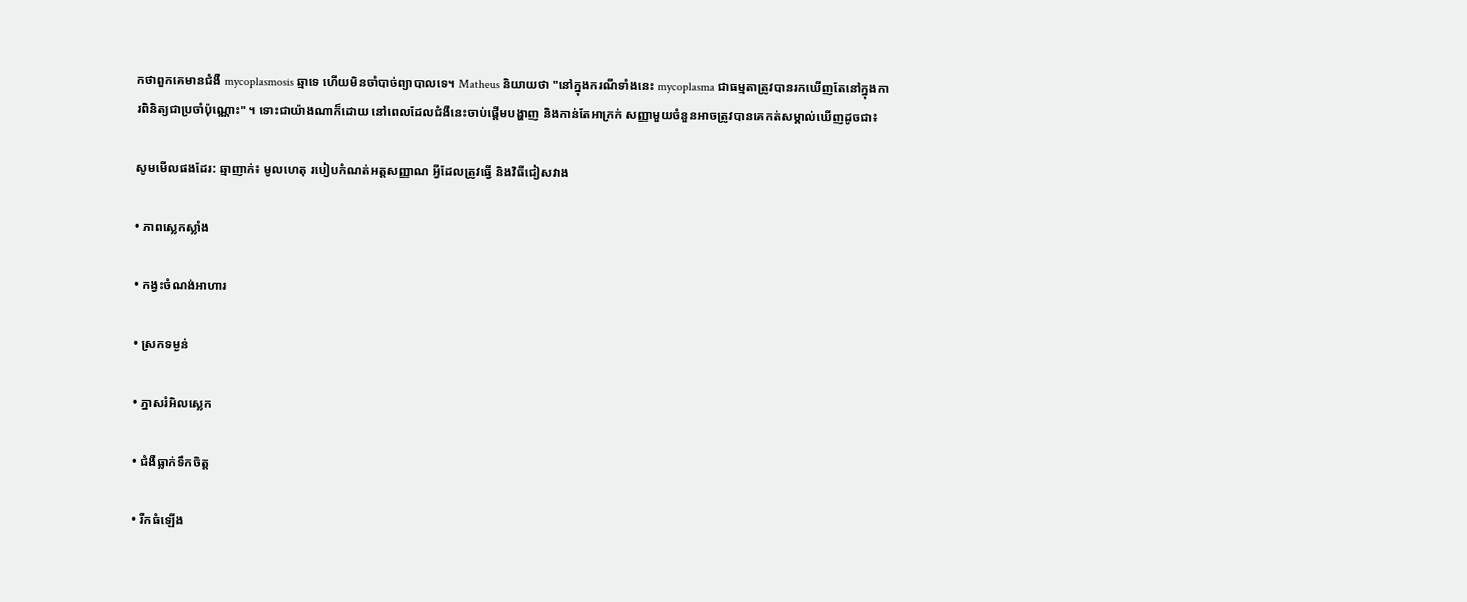កថាពួកគេមានជំងឺ mycoplasmosis ឆ្មាទេ ហើយមិនចាំបាច់ព្យាបាលទេ។ Matheus និយាយថា "នៅក្នុងករណីទាំងនេះ mycoplasma ជាធម្មតាត្រូវបានរកឃើញតែនៅក្នុងការពិនិត្យជាប្រចាំប៉ុណ្ណោះ" ។ ទោះជាយ៉ាងណាក៏ដោយ នៅពេលដែលជំងឺនេះចាប់ផ្តើមបង្ហាញ និងកាន់តែអាក្រក់ សញ្ញាមួយចំនួនអាចត្រូវបានគេកត់សម្គាល់ឃើញដូចជា៖

សូមមើលផងដែរ: ឆ្មាញាក់៖ មូលហេតុ របៀបកំណត់អត្តសញ្ញាណ អ្វីដែលត្រូវធ្វើ និងវិធីជៀសវាង

• ភាពស្លេកស្លាំង

• កង្វះចំណង់អាហារ

• ស្រកទម្ងន់

• ភ្នាសរំអិលស្លេក

• ជំងឺធ្លាក់ទឹកចិត្ត

• រីកធំឡើង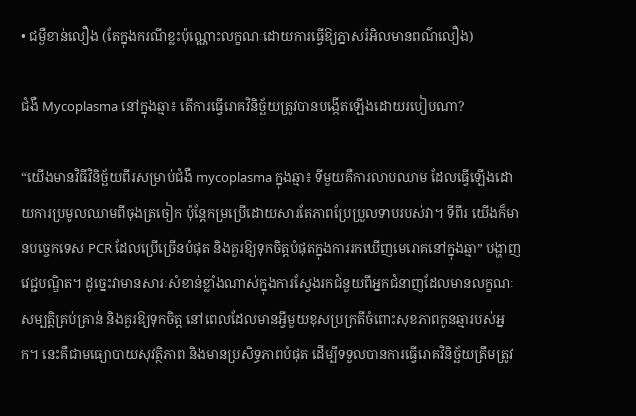• ជម្ងឺខាន់លឿង (តែក្នុងករណីខ្លះប៉ុណ្ណោះលក្ខណៈដោយការធ្វើឱ្យភ្នាសរំអិលមានពណ៌លឿង)

ជំងឺ Mycoplasma នៅក្នុងឆ្មា៖ តើការធ្វើរោគវិនិច្ឆ័យត្រូវបានបង្កើតឡើងដោយរបៀបណា?

“យើងមានវិធីវិនិច្ឆ័យពីរសម្រាប់ជំងឺ mycoplasma ក្នុងឆ្មា៖ ទីមួយគឺការលាបឈាម ដែលធ្វើឡើងដោយការប្រមូលឈាមពីចុងត្រចៀក ប៉ុន្តែកម្រប្រើដោយសារតែភាពប្រែប្រួលទាបរបស់វា។ ទីពីរ យើងក៏មានបច្ចេកទេស PCR ដែលប្រើច្រើនបំផុត និងគួរឱ្យទុកចិត្តបំផុតក្នុងការរកឃើញមេរោគនៅក្នុងឆ្មា” បង្ហាញវេជ្ជបណ្ឌិត។ ដូច្នេះវាមានសារៈសំខាន់ខ្លាំងណាស់ក្នុងការស្វែងរកជំនួយពីអ្នកជំនាញដែលមានលក្ខណៈសម្បត្តិគ្រប់គ្រាន់ និងគួរឱ្យទុកចិត្ត នៅពេលដែលមានអ្វីមួយខុសប្រក្រតីចំពោះសុខភាពកូនឆ្មារបស់អ្នក។ នេះគឺជាមធ្យោបាយសុវត្ថិភាព និងមានប្រសិទ្ធភាពបំផុត ដើម្បីទទួលបានការធ្វើរោគវិនិច្ឆ័យត្រឹមត្រូវ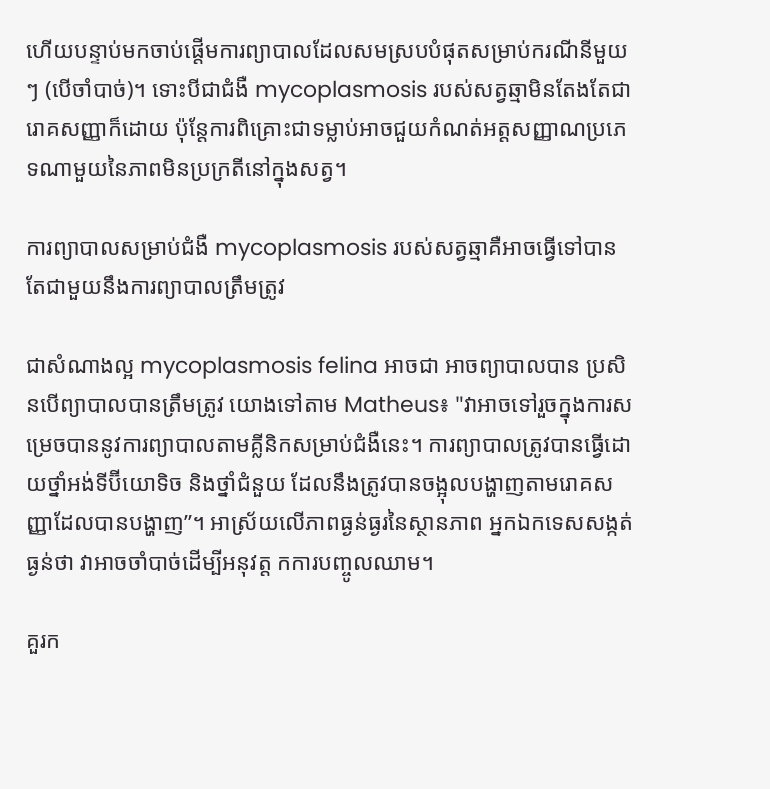ហើយបន្ទាប់មកចាប់ផ្តើមការព្យាបាលដែលសមស្របបំផុតសម្រាប់ករណីនីមួយៗ (បើចាំបាច់)។ ទោះបីជាជំងឺ mycoplasmosis របស់សត្វឆ្មាមិនតែងតែជារោគសញ្ញាក៏ដោយ ប៉ុន្តែការពិគ្រោះជាទម្លាប់អាចជួយកំណត់អត្តសញ្ញាណប្រភេទណាមួយនៃភាពមិនប្រក្រតីនៅក្នុងសត្វ។

ការព្យាបាលសម្រាប់ជំងឺ mycoplasmosis របស់សត្វឆ្មាគឺអាចធ្វើទៅបានតែជាមួយនឹងការព្យាបាលត្រឹមត្រូវ

ជាសំណាងល្អ mycoplasmosis felina អាចជា អាចព្យាបាលបាន ប្រសិនបើព្យាបាលបានត្រឹមត្រូវ យោងទៅតាម Matheus៖ "វាអាចទៅរួចក្នុងការសម្រេចបាននូវការព្យាបាលតាមគ្លីនិកសម្រាប់ជំងឺនេះ។ ការព្យាបាលត្រូវបានធ្វើដោយថ្នាំអង់ទីប៊ីយោទិច និងថ្នាំជំនួយ ដែលនឹងត្រូវបានចង្អុលបង្ហាញតាមរោគសញ្ញាដែលបានបង្ហាញ”។ អាស្រ័យលើភាពធ្ងន់ធ្ងរនៃស្ថានភាព អ្នកឯកទេសសង្កត់ធ្ងន់ថា វាអាចចាំបាច់ដើម្បីអនុវត្ត កការបញ្ចូលឈាម។

គួរក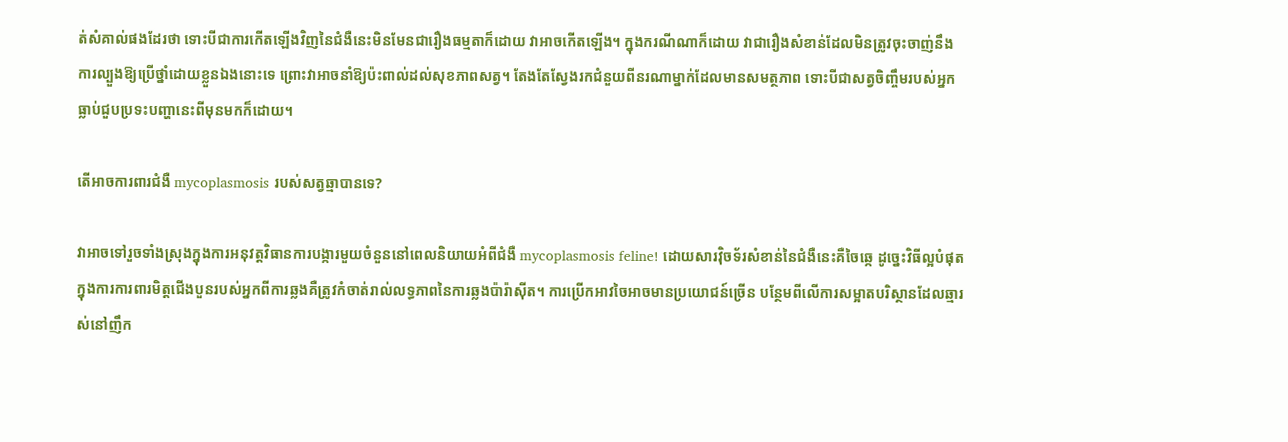ត់សំគាល់ផងដែរថា ទោះបីជាការកើតឡើងវិញនៃជំងឺនេះមិនមែនជារឿងធម្មតាក៏ដោយ វាអាចកើតឡើង។ ក្នុងករណីណាក៏ដោយ វាជារឿងសំខាន់ដែលមិនត្រូវចុះចាញ់នឹងការល្បួងឱ្យប្រើថ្នាំដោយខ្លួនឯងនោះទេ ព្រោះវាអាចនាំឱ្យប៉ះពាល់ដល់សុខភាពសត្វ។ តែងតែស្វែងរកជំនួយពីនរណាម្នាក់ដែលមានសមត្ថភាព ទោះបីជាសត្វចិញ្ចឹមរបស់អ្នកធ្លាប់ជួបប្រទះបញ្ហានេះពីមុនមកក៏ដោយ។

តើអាចការពារជំងឺ mycoplasmosis របស់សត្វឆ្មាបានទេ?

វាអាចទៅរួចទាំងស្រុងក្នុងការអនុវត្តវិធានការបង្ការមួយចំនួននៅពេលនិយាយអំពីជំងឺ mycoplasmosis feline! ដោយសារវ៉ិចទ័រសំខាន់នៃជំងឺនេះគឺចៃឆ្កេ ដូច្នេះវិធីល្អបំផុតក្នុងការការពារមិត្តជើងបួនរបស់អ្នកពីការឆ្លងគឺត្រូវកំចាត់រាល់លទ្ធភាពនៃការឆ្លងប៉ារ៉ាស៊ីត។ ការប្រើកអាវចៃអាចមានប្រយោជន៍ច្រើន បន្ថែមពីលើការសម្អាតបរិស្ថានដែលឆ្មារស់នៅញឹក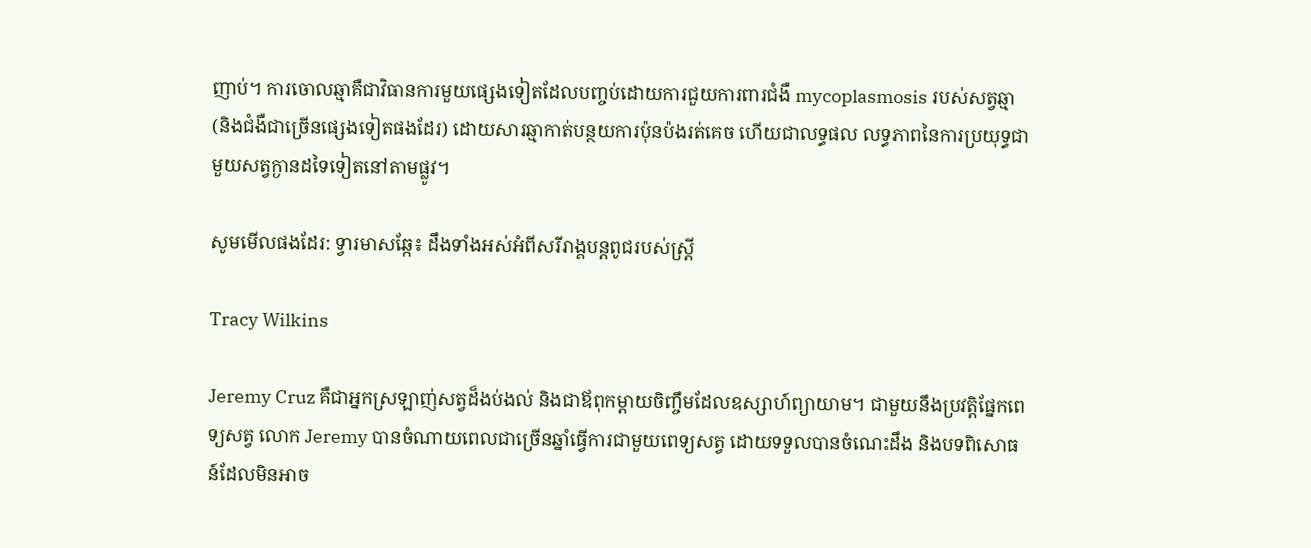ញាប់។ ការចោលឆ្មាគឺជាវិធានការមួយផ្សេងទៀតដែលបញ្ចប់ដោយការជួយការពារជំងឺ mycoplasmosis របស់សត្វឆ្មា (និងជំងឺជាច្រើនផ្សេងទៀតផងដែរ) ដោយសារឆ្មាកាត់បន្ថយការប៉ុនប៉ងរត់គេច ហើយជាលទ្ធផល លទ្ធភាពនៃការប្រយុទ្ធជាមួយសត្វក្ងានដទៃទៀតនៅតាមផ្លូវ។

សូមមើលផងដែរ: ទ្វារមាសឆ្កែ៖ ដឹងទាំងអស់អំពីសរីរាង្គបន្តពូជរបស់ស្ត្រី

Tracy Wilkins

Jeremy Cruz គឺជាអ្នកស្រឡាញ់សត្វដ៏ងប់ងល់ និងជាឪពុកម្តាយចិញ្ចឹមដែលឧស្សាហ៍ព្យាយាម។ ជាមួយនឹងប្រវត្តិផ្នែកពេទ្យសត្វ លោក Jeremy បានចំណាយពេលជាច្រើនឆ្នាំធ្វើការជាមួយពេទ្យសត្វ ដោយទទួលបានចំណេះដឹង និងបទពិសោធន៍ដែលមិនអាច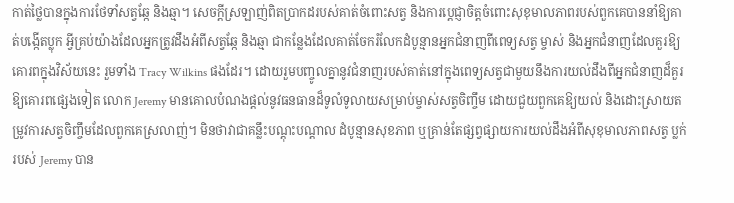កាត់ថ្លៃបានក្នុងការថែទាំសត្វឆ្កែ និងឆ្មា។ សេចក្តីស្រឡាញ់ពិតប្រាកដរបស់គាត់ចំពោះសត្វ និងការប្តេជ្ញាចិត្តចំពោះសុខុមាលភាពរបស់ពួកគេបាននាំឱ្យគាត់បង្កើតប្លុក អ្វីគ្រប់យ៉ាងដែលអ្នកត្រូវដឹងអំពីសត្វឆ្កែ និងឆ្មា ជាកន្លែងដែលគាត់ចែករំលែកដំបូន្មានអ្នកជំនាញពីពេទ្យសត្វ ម្ចាស់ និងអ្នកជំនាញដែលគួរឱ្យគោរពក្នុងវិស័យនេះ រួមទាំង Tracy Wilkins ផងដែរ។ ដោយរួមបញ្ចូលគ្នានូវជំនាញរបស់គាត់នៅក្នុងពេទ្យសត្វជាមួយនឹងការយល់ដឹងពីអ្នកជំនាញដ៏គួរឱ្យគោរពផ្សេងទៀត លោក Jeremy មានគោលបំណងផ្តល់នូវធនធានដ៏ទូលំទូលាយសម្រាប់ម្ចាស់សត្វចិញ្ចឹម ដោយជួយពួកគេឱ្យយល់ និងដោះស្រាយតម្រូវការសត្វចិញ្ចឹមដែលពួកគេស្រលាញ់។ មិនថាវាជាគន្លឹះបណ្តុះបណ្តាល ដំបូន្មានសុខភាព ឬគ្រាន់តែផ្សព្វផ្សាយការយល់ដឹងអំពីសុខុមាលភាពសត្វ ប្លក់របស់ Jeremy បាន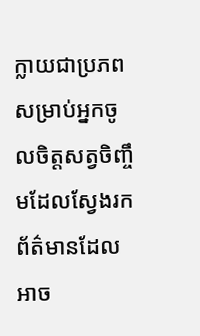ក្លាយជាប្រភពសម្រាប់អ្នកចូលចិត្តសត្វចិញ្ចឹមដែលស្វែងរកព័ត៌មានដែលអាច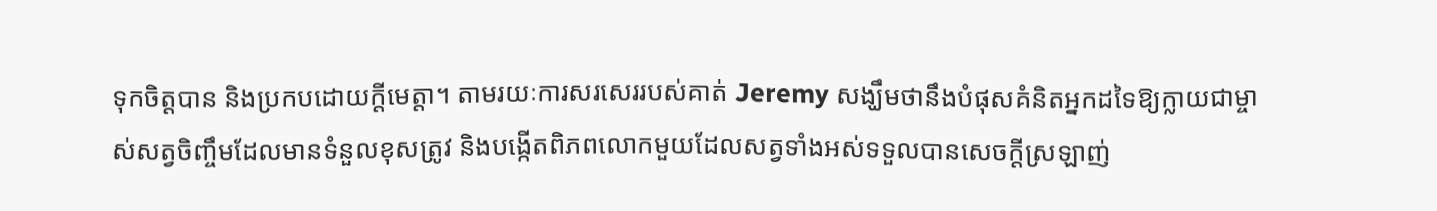ទុកចិត្តបាន និងប្រកបដោយក្តីមេត្តា។ តាមរយៈការសរសេររបស់គាត់ Jeremy សង្ឃឹមថានឹងបំផុសគំនិតអ្នកដទៃឱ្យក្លាយជាម្ចាស់សត្វចិញ្ចឹមដែលមានទំនួលខុសត្រូវ និងបង្កើតពិភពលោកមួយដែលសត្វទាំងអស់ទទួលបានសេចក្តីស្រឡាញ់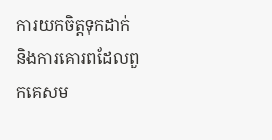ការយកចិត្តទុកដាក់ និងការគោរពដែលពួកគេសម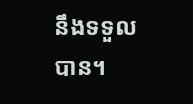នឹងទទួលបាន។